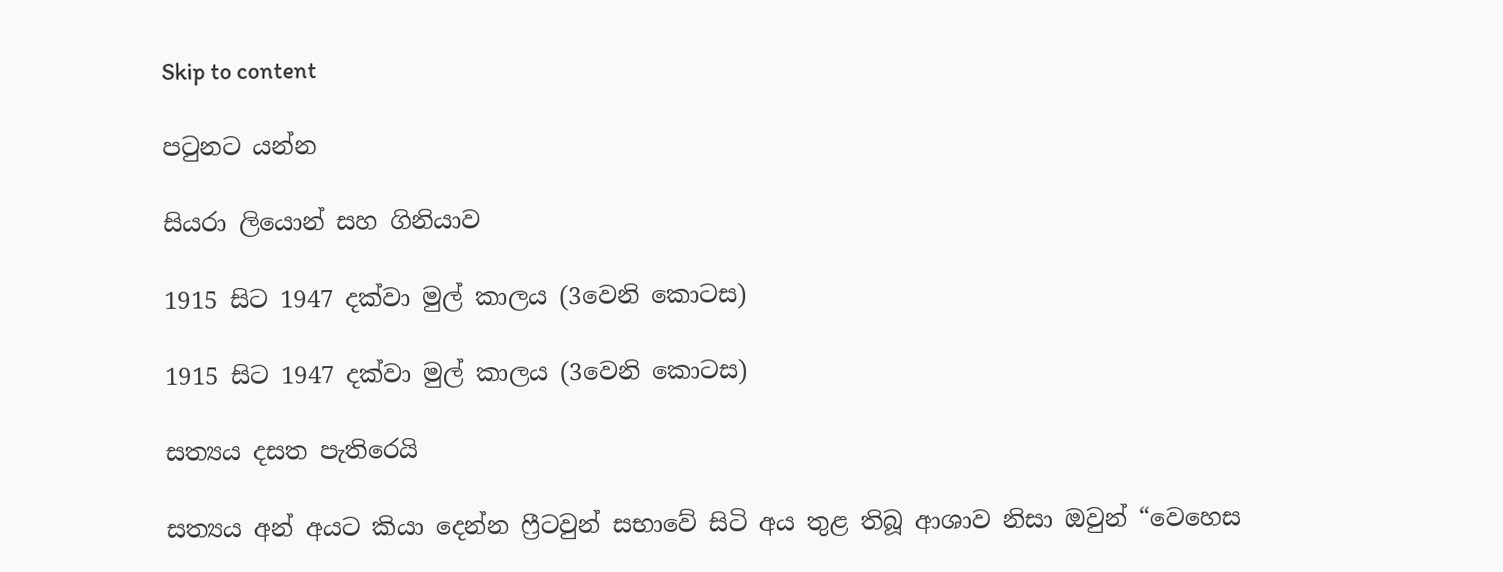Skip to content

පටුනට යන්න

සියරා ලියොන් සහ ගිනියාව

1915 සිට 1947 දක්වා මුල් කාලය (3වෙනි කොටස)

1915 සිට 1947 දක්වා මුල් කාලය (3වෙනි කොටස)

සත්‍යය දසත පැතිරෙයි

සත්‍යය අන් අයට කියා දෙන්න ෆ්‍රීටවුන් සභාවේ සිටි අය තුළ තිබූ ආශාව නිසා ඔවුන් “වෙහෙස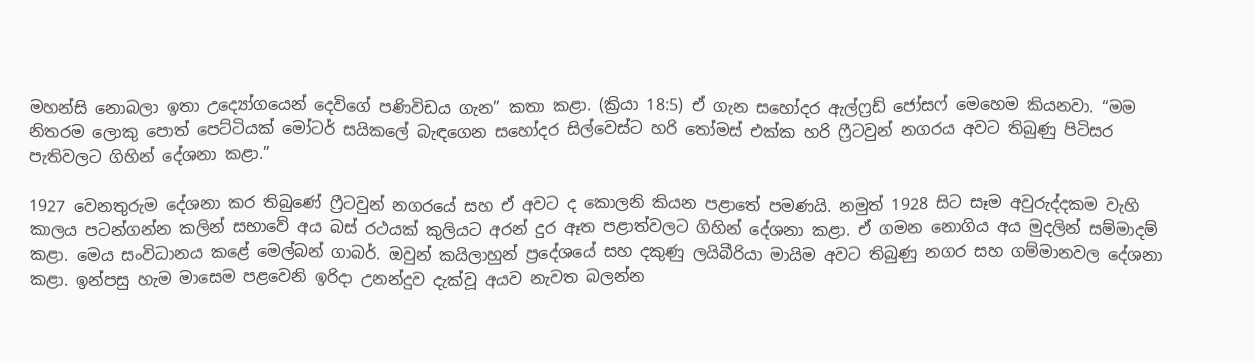මහන්සි නොබලා ඉතා උද්‍යෝගයෙන් දෙවිගේ පණිවිඩය ගැන” කතා කළා. (ක්‍රියා 18:5) ඒ ගැන සහෝදර ඇල්ෆ්‍රඩ් ජෝසෆ් මෙහෙම කියනවා. “මම නිතරම ලොකු පොත් පෙට්ටියක් මෝටර් සයිකලේ බැඳගෙන සහෝදර සිල්වෙස්ට හරි තෝමස් එක්ක හරි ෆ්‍රීටවුන් නගරය අවට තිබුණු පිටිසර පැතිවලට ගිහින් දේශනා කළා.”

1927 වෙනතුරුම දේශනා කර තිබුණේ ෆ්‍රීටවුන් නගරයේ සහ ඒ අවට ද කොලනි කියන පළාතේ පමණයි. නමුත් 1928 සිට සෑම අවුරුද්දකම වැහි කාලය පටන්ගන්න කලින් සභාවේ අය බස් රථයක් කුලියට අරන් දුර ඈත පළාත්වලට ගිහින් දේශනා කළා. ඒ ගමන නොගිය අය මුදලින් සම්මාදම් කළා. මෙය සංවිධානය කළේ මෙල්බන් ගාබර්. ඔවුන් කයිලාහුන් ප්‍රදේශයේ සහ දකුණු ලයිබීරියා මායිම අවට තිබුණු නගර සහ ගම්මානවල දේශනා කළා. ඉන්පසු හැම මාසෙම පළවෙනි ඉරිදා උනන්දුව දැක්වූ අයව නැවත බලන්න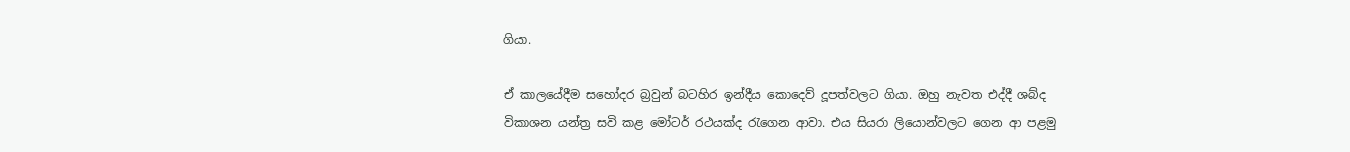ගියා.

ඒ කාලයේදීම සහෝදර බ්‍රවුන් බටහිර ඉන්දීය කොදෙව් දූපත්වලට ගියා. ඔහු නැවත එද්දී ශබ්ද විකාශන යන්ත්‍ර සවි කළ මෝටර් රථයක්ද රැගෙන ආවා. එය සියරා ලියොන්වලට ගෙන ආ පළමු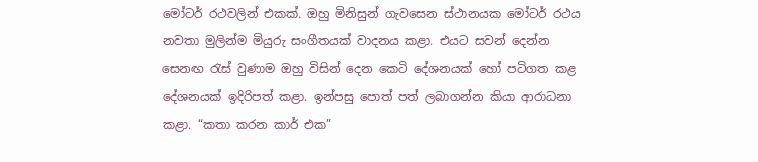මෝටර් රථවලින් එකක්. ඔහු මිනිසුන් ගැවසෙන ස්ථානයක මෝටර් රථය නවතා මුලින්ම මියුරු සංගීතයක් වාදනය කළා. එයට සවන් දෙන්න සෙනඟ රැස් වුණාම ඔහු විසින් දෙන කෙටි දේශනයක් හෝ පටිගත කළ දේශනයක් ඉදිරිපත් කළා. ඉන්පසු පොත් පත් ලබාගන්න කියා ආරාධනා කළා. “කතා කරන කාර් එක”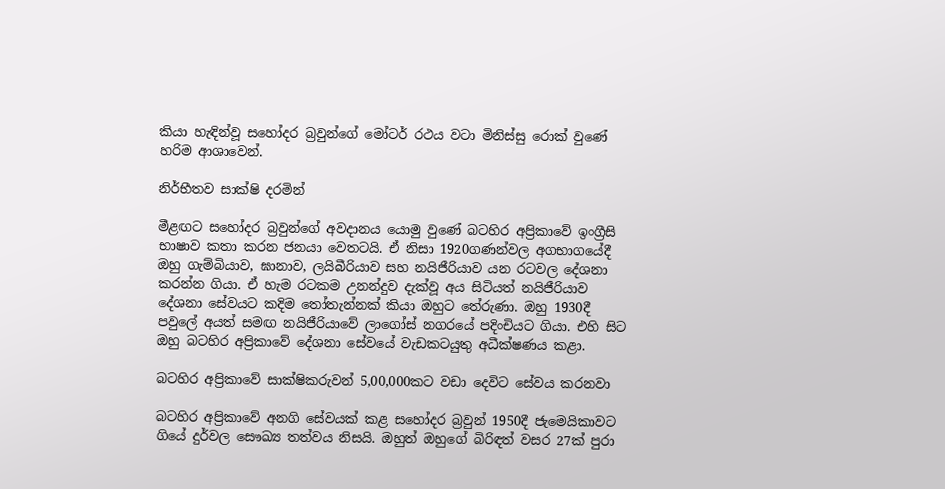කියා හැඳින්වූ සහෝදර බ්‍රවුන්ගේ මෝටර් රථය වටා මිනිස්සු රොක් වුණේ හරිම ආශාවෙන්.

නිර්භීතව සාක්ෂි දරමින්

මීළඟට සහෝදර බ්‍රවුන්ගේ අවදානය යොමු වුණේ බටහිර අප්‍රිකාවේ ඉංග්‍රීසි භාෂාව කතා කරන ජනයා වෙතටයි. ඒ නිසා 1920ගණන්වල අගභාගයේදී ඔහු ගැම්බියාව, ඝානාව, ලයිබීරියාව සහ නයිජීරියාව යන රටවල දේශනා කරන්න ගියා. ඒ හැම රටකම උනන්දුව දැක්වූ අය සිටියත් නයිජීරියාව දේශනා සේවයට කදිම තෝතැන්නක් කියා ඔහුට තේරුණා. ඔහු 1930දී පවුලේ අයත් සමඟ නයිජීරියාවේ ලාගෝස් නගරයේ පදිංචියට ගියා. එහි සිට ඔහු බටහිර අප්‍රිකාවේ දේශනා සේවයේ වැඩකටයුතු අධීක්ෂණය කළා.

බටහිර අප්‍රිකාවේ සාක්ෂිකරුවන් 5,00,000කට වඩා දෙවිට සේවය කරනවා

බටහිර අප්‍රිකාවේ අනගි සේවයක් කළ සහෝදර බ්‍රවුන් 1950දී ජැමෙයිකාවට ගියේ දුර්වල සෞඛ්‍ය තත්වය නිසයි. ඔහුත් ඔහුගේ බිරිඳත් වසර 27ක් පුරා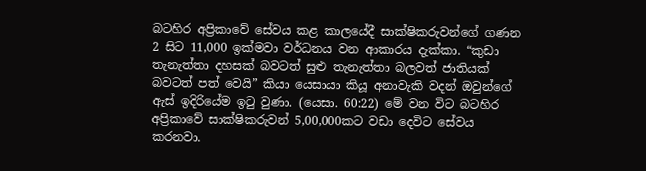බටහිර අප්‍රිකාවේ සේවය කළ කාලයේදී සාක්ෂිකරුවන්ගේ ගණන 2 සිට 11,000 ඉක්මවා වර්ධනය වන ආකාරය දැක්කා. “කුඩා තැනැත්තා දහසක් බවටත් සුළු තැනැත්තා බලවත් ජාතියක් බවටත් පත් වෙයි” කියා යෙසායා කියූ අනාවැකි වදන් ඔවුන්ගේ ඇස් ඉදිරියේම ඉටු වුණා. (යෙසා. 60:22) මේ වන විට බටහිර අප්‍රිකාවේ සාක්ෂිකරුවන් 5,00,000කට වඩා දෙවිට සේවය කරනවා.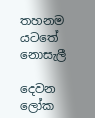තහනම යටතේ නොසැලී

දෙවන ලෝක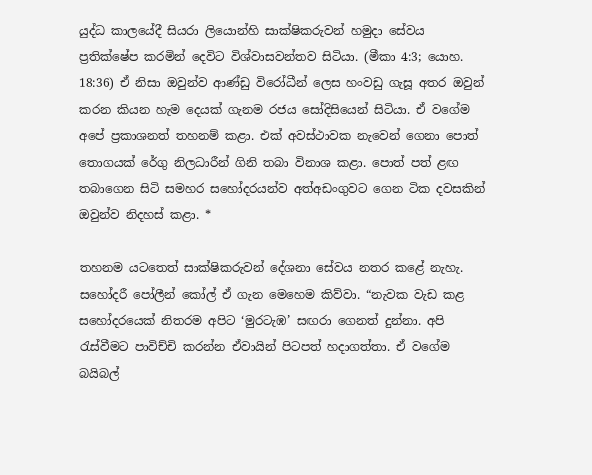යුද්ධ කාලයේදී සියරා ලියොන්හි සාක්ෂිකරුවන් හමුදා සේවය ප්‍රතික්ෂේප කරමින් දෙවිට විශ්වාසවන්තව සිටියා. (මීකා 4:3; යොහ. 18:36) ඒ නිසා ඔවුන්ව ආණ්ඩු විරෝධීන් ලෙස හංවඩු ගැසූ අතර ඔවුන් කරන කියන හැම දෙයක් ගැනම රජය සෝදිසියෙන් සිටියා. ඒ වගේම අපේ ප්‍රකාශනත් තහනම් කළා. එක් අවස්ථාවක නැවෙන් ගෙනා පොත් තොගයක් රේගු නිලධාරීන් ගිනි තබා විනාශ කළා. පොත් පත් ළඟ තබාගෙන සිටි සමහර සහෝදරයන්ව අත්අඩංගුවට ගෙන ටික දවසකින් ඔවුන්ව නිදහස් කළා. *

තහනම යටතෙත් සාක්ෂිකරුවන් දේශනා සේවය නතර කළේ නැහැ. සහෝදරී පෝලීන් කෝල් ඒ ගැන මෙහෙම කිව්වා. “නැවක වැඩ කළ සහෝදරයෙක් නිතරම අපිට ‘මුරටැඹ’ සඟරා ගෙනත් දුන්නා. අපි රැස්වීමට පාවිච්චි කරන්න ඒවායින් පිටපත් හදාගත්තා. ඒ වගේම බයිබල්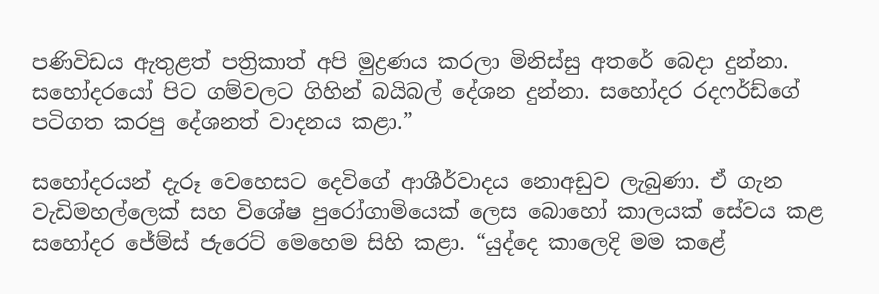පණිවිඩය ඇතුළත් පත්‍රිකාත් අපි මුද්‍රණය කරලා මිනිස්සු අතරේ බෙදා දුන්නා. සහෝදරයෝ පිට ගම්වලට ගිහින් බයිබල් දේශන දුන්නා. සහෝදර රදෆර්ඩ්ගේ පටිගත කරපු දේශනත් වාදනය කළා.”

සහෝදරයන් දැරූ වෙහෙසට දෙවිගේ ආශීර්වාදය නොඅඩුව ලැබුණා. ඒ ගැන වැඩිමහල්ලෙක් සහ විශේෂ පුරෝගාමියෙක් ලෙස බොහෝ කාලයක් සේවය කළ සහෝදර ජේම්ස් ජැරෙට් මෙහෙම සිහි කළා. “යුද්දෙ කාලෙදි මම කළේ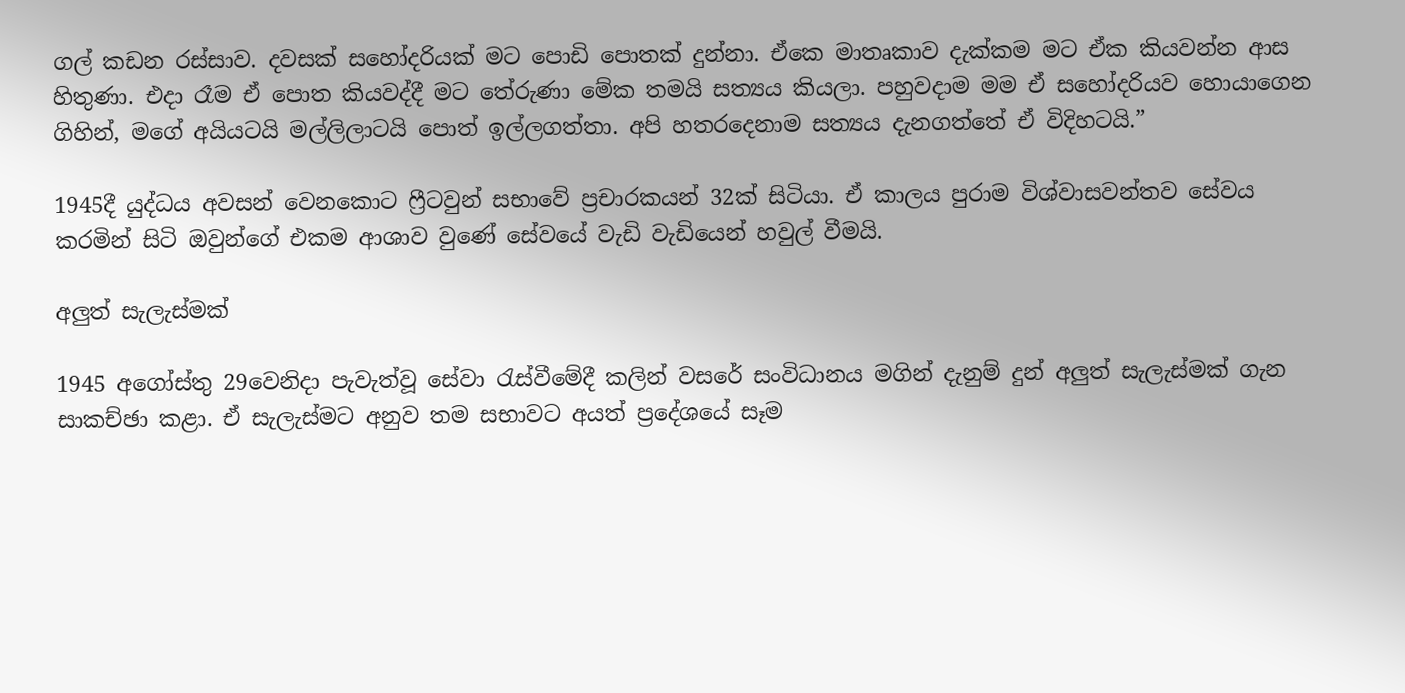ගල් කඩන රස්සාව. දවසක් සහෝදරියක් මට පොඩි පොතක් දුන්නා. ඒකෙ මාතෘකාව දැක්කම මට ඒක කියවන්න ආස හිතුණා. එදා රෑම ඒ පොත කියවද්දී මට තේරුණා මේක තමයි සත්‍යය කියලා. පහුවදාම මම ඒ සහෝදරියව හොයාගෙන ගිහින්, මගේ අයියටයි මල්ලිලාටයි පොත් ඉල්ලගත්තා. අපි හතරදෙනාම සත්‍යය දැනගත්තේ ඒ විදිහටයි.”

1945දී යුද්ධය අවසන් වෙනකොට ෆ්‍රීටවුන් සභාවේ ප්‍රචාරකයන් 32ක් සිටියා. ඒ කාලය පුරාම විශ්වාසවන්තව සේවය කරමින් සිටි ඔවුන්ගේ එකම ආශාව වුණේ සේවයේ වැඩි වැඩියෙන් හවුල් වීමයි.

අලුත් සැලැස්මක්

1945 අගෝස්තු 29වෙනිදා පැවැත්වූ සේවා රැස්වීමේදී කලින් වසරේ සංවිධානය මගින් දැනුම් දුන් අලුත් සැලැස්මක් ගැන සාකච්ඡා කළා. ඒ සැලැස්මට අනුව තම සභාවට අයත් ප්‍රදේශයේ සෑම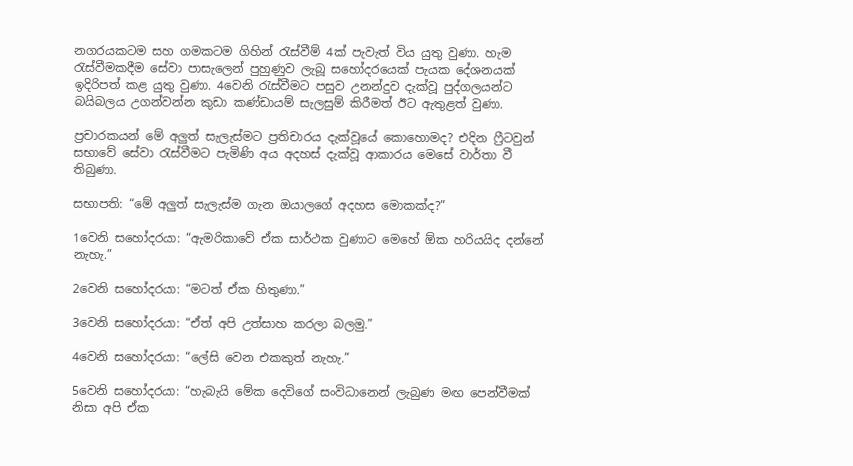නගරයකටම සහ ගමකටම ගිහින් රැස්වීම් 4ක් පැවැත් විය යුතු වුණා. හැම රැස්වීමකදීම සේවා පාසැලෙන් පුහුණුව ලැබූ සහෝදරයෙක් පැයක දේශනයක් ඉදිරිපත් කළ යුතු වුණා. 4වෙනි රැස්වීමට පසුව උනන්දුව දැක්වූ පුද්ගලයන්ට බයිබලය උගන්වන්න කුඩා කණ්ඩායම් සැලසුම් කිරීමත් ඊට ඇතුළත් වුණා.

ප්‍රචාරකයන් මේ අලුත් සැලැස්මට ප්‍රතිචාරය දැක්වූයේ කොහොමද? එදින ෆ්‍රීටවුන් සභාවේ සේවා රැස්වීමට පැමිණි අය අදහස් දැක්වූ ආකාරය මෙසේ වාර්තා වී තිබුණා.

සභාපති: “මේ අලුත් සැලැස්ම ගැන ඔයාලගේ අදහස මොකක්ද?”

1වෙනි සහෝදරයා: “ඇමරිකාවේ ඒක සාර්ථක වුණාට මෙහේ ඕක හරියයිද දන්නේ නැහැ.”

2වෙනි සහෝදරයා: “මටත් ඒක හිතුණා.”

3වෙනි සහෝදරයා: “ඒත් අපි උත්සාහ කරලා බලමු.”

4වෙනි සහෝදරයා: “ලේසි වෙන එකකුත් නැහැ.”

5වෙනි සහෝදරයා: “හැබැයි මේක දෙවිගේ සංවිධානෙන් ලැබුණ මඟ පෙන්වීමක් නිසා අපි ඒක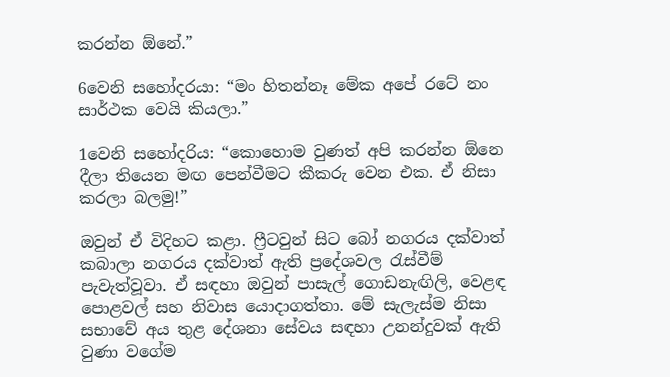කරන්න ඕනේ.”

6වෙනි සහෝදරයා: “මං හිතන්නෑ මේක අපේ රටේ නං සාර්ථක වෙයි කියලා.”

1වෙනි සහෝදරිය: “කොහොම වුණත් අපි කරන්න ඕනෙ දීලා තියෙන මඟ පෙන්වීමට කීකරු වෙන එක. ඒ නිසා කරලා බලමු!”

ඔවුන් ඒ විදිහට කළා. ෆ්‍රීටවුන් සිට බෝ නගරය දක්වාත් කබාලා නගරය දක්වාත් ඇති ප්‍රදේශවල රැස්වීම් පැවැත්වූවා. ඒ සඳහා ඔවුන් පාසැල් ගොඩනැඟිලි, වෙළඳ පොළවල් සහ නිවාස යොදාගත්තා. මේ සැලැස්ම නිසා සභාවේ අය තුළ දේශනා සේවය සඳහා උනන්දුවක් ඇති වුණා වගේම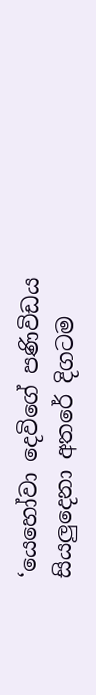‘යෙහෝවා දෙවිගේ පණිවිඩය සියලුදෙනා අතරේ දිගටම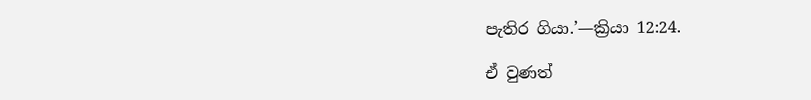පැතිර ගියා.’—ක්‍රියා 12:24.

ඒ වුණත්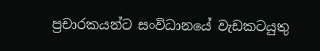ප්‍රචාරකයන්ට සංවිධානයේ වැඩකටයුතු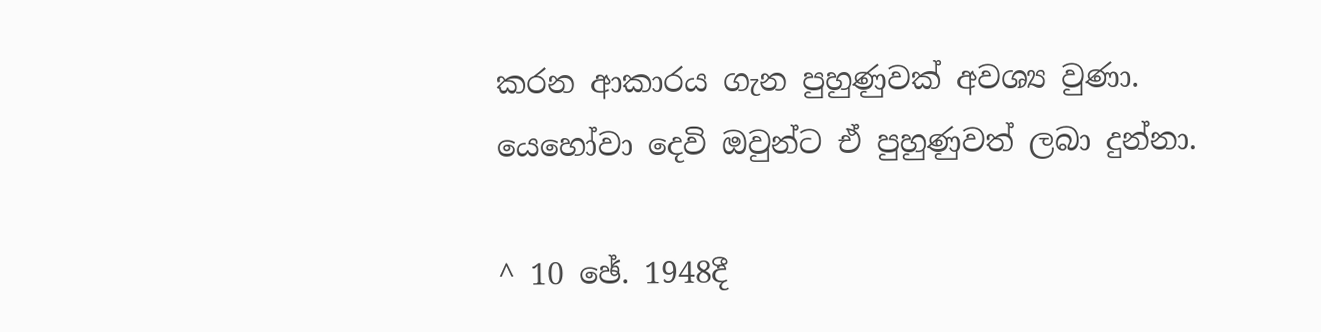කරන ආකාරය ගැන පුහුණුවක් අවශ්‍ය වුණා. යෙහෝවා දෙවි ඔවුන්ට ඒ පුහුණුවත් ලබා දුන්නා.

^ 10 ඡේ. 1948දී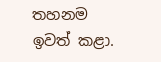තහනම ඉවත් කළා.